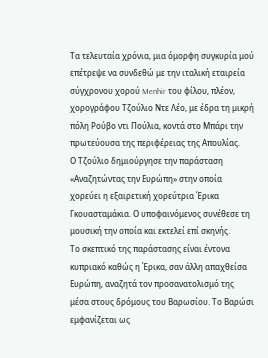Τα τελευταία χρόνια, μια όμορφη συγκυρία μού επέτρεψε να συνδεθώ με την ιταλική εταιρεία σύγχρονου χορού Menhir του φίλου, πλέον, χορογράφου Τζούλιο Ντε Λέο, με έδρα τη μικρή πόλη Ρούβο ντι Πούλια, κοντά στο Μπάρι την πρωτεύουσα της περιφέρειας της Απουλίας.
Ο Τζούλιο δημιούργησε την παράσταση «Αναζητώντας την Ευρώπη» στην οποία χορεύει η εξαιρετική χορεύτρια Έρικα Γκουασταμάκια. Ο υποφαινόμενος συνέθεσε τη μουσική την οποία και εκτελεί επί σκηνής.
Το σκεπτικό της παράστασης είναι έντονα κυπριακό καθώς η Έρικα, σαν άλλη απαχθείσα Ευρώπη, αναζητά τον προσανατολισμό της μέσα στους δρόμους του Βαρωσίου. Το Βαρώσι εμφανίζεται ως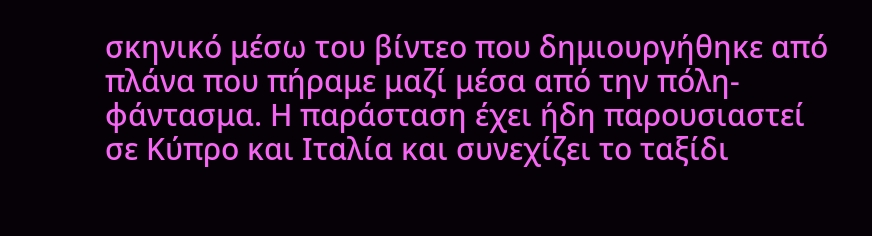σκηνικό μέσω του βίντεο που δημιουργήθηκε από πλάνα που πήραμε μαζί μέσα από την πόλη-φάντασμα. Η παράσταση έχει ήδη παρουσιαστεί σε Κύπρο και Ιταλία και συνεχίζει το ταξίδι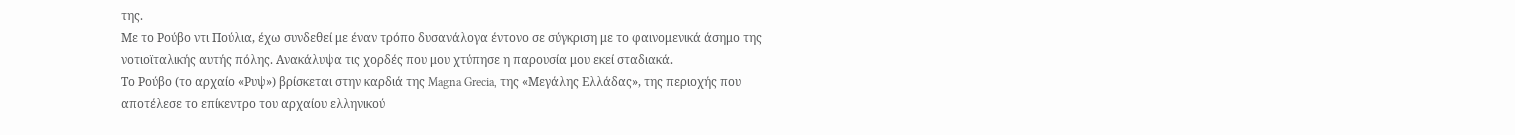της.
Με το Ρούβο ντι Πούλια, έχω συνδεθεί με έναν τρόπο δυσανάλογα έντονο σε σύγκριση με το φαινομενικά άσημο της νοτιοϊταλικής αυτής πόλης. Ανακάλυψα τις χορδές που μου χτύπησε η παρουσία μου εκεί σταδιακά.
Το Ρούβο (το αρχαίο «Ρυψ») βρίσκεται στην καρδιά της Magna Grecia, της «Μεγάλης Ελλάδας», της περιοχής που αποτέλεσε το επίκεντρο του αρχαίου ελληνικού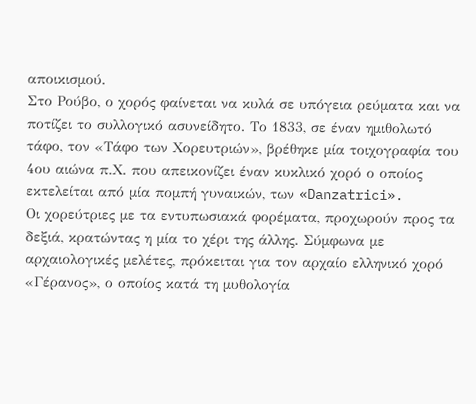αποικισμού.
Στο Ρούβο, ο χορός φαίνεται να κυλά σε υπόγεια ρεύματα και να ποτίζει το συλλογικό ασυνείδητο. Το 1833, σε έναν ημιθολωτό τάφο, τον «Τάφο των Χορευτριών», βρέθηκε μία τοιχογραφία του 4ου αιώνα π.Χ. που απεικονίζει έναν κυκλικό χορό ο οποίος εκτελείται από μία πομπή γυναικών, των «Danzatrici».
Οι χορεύτριες με τα εντυπωσιακά φορέματα, προχωρούν προς τα δεξιά, κρατώντας η μία το χέρι της άλλης. Σύμφωνα με αρχαιολογικές μελέτες, πρόκειται για τον αρχαίο ελληνικό χορό «Γέρανος», ο οποίος κατά τη μυθολογία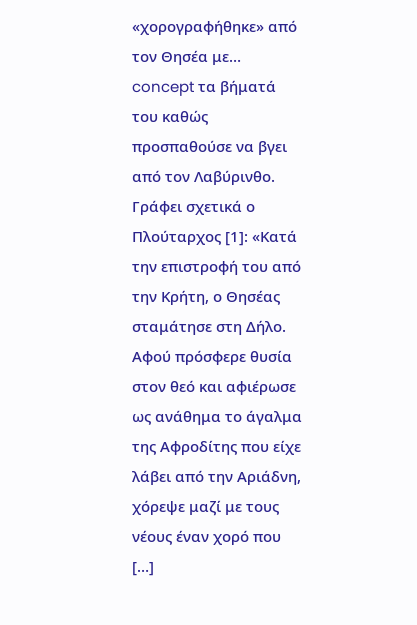«χορογραφήθηκε» από τον Θησέα με… concept τα βήματά του καθώς προσπαθούσε να βγει από τον Λαβύρινθο.
Γράφει σχετικά ο Πλούταρχος [1]: «Κατά την επιστροφή του από την Κρήτη, ο Θησέας σταμάτησε στη Δήλο. Αφού πρόσφερε θυσία στον θεό και αφιέρωσε ως ανάθημα το άγαλμα της Αφροδίτης που είχε λάβει από την Αριάδνη, χόρεψε μαζί με τους νέους έναν χορό που […]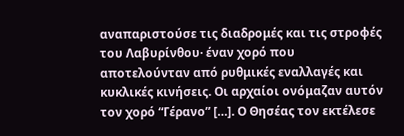αναπαριστούσε τις διαδρομές και τις στροφές του Λαβυρίνθου· έναν χορό που αποτελούνταν από ρυθμικές εναλλαγές και κυκλικές κινήσεις. Οι αρχαίοι ονόμαζαν αυτόν τον χορό “Γέρανο” […]. Ο Θησέας τον εκτέλεσε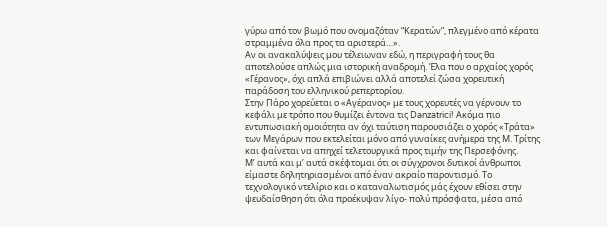γύρω από τον βωμό που ονομαζόταν “Κερατών”, πλεγμένο από κέρατα στραμμένα όλα προς τα αριστερά…».
Αν οι ανακαλύψεις μου τέλειωναν εδώ, η περιγραφή τους θα αποτελούσε απλώς μια ιστορική αναδρομή. Έλα που ο αρχαίος χορός «Γέρανος», όχι απλά επιβιώνει αλλά αποτελεί ζώσα χορευτική παράδοση του ελληνικού ρεπερτορίου.
Στην Πάρο χορεύεται ο «Αγέρανος» με τους χορευτές να γέρνουν το κεφάλι με τρόπο που θυμίζει έντονα τις Danzatrici! Ακόμα πιο εντυπωσιακή ομοιότητα αν όχι ταύτιση παρουσιάζει ο χορός «Τράτα» των Μεγάρων που εκτελείται μόνο από γυναίκες ανήμερα της Μ. Τρίτης και φαίνεται να απηχεί τελετουργικά προς τιμήν της Περσεφόνης.
Μ’ αυτά και μ’ αυτά σκέφτομαι ότι οι σύγχρονοι δυτικοί άνθρωποι είμαστε δηλητηριασμένοι από έναν ακραίο παροντισμό. Το τεχνολογικό ντελίριο και ο καταναλωτισμός μάς έχουν εθίσει στην ψευδαίσθηση ότι όλα προέκυψαν λίγο- πολύ πρόσφατα, μέσα από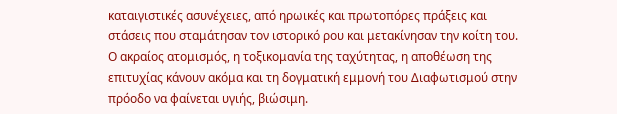καταιγιστικές ασυνέχειες, από ηρωικές και πρωτοπόρες πράξεις και στάσεις που σταμάτησαν τον ιστορικό ρου και μετακίνησαν την κοίτη του.
Ο ακραίος ατομισμός, η τοξικομανία της ταχύτητας, η αποθέωση της επιτυχίας κάνουν ακόμα και τη δογματική εμμονή του Διαφωτισμού στην πρόοδο να φαίνεται υγιής, βιώσιμη.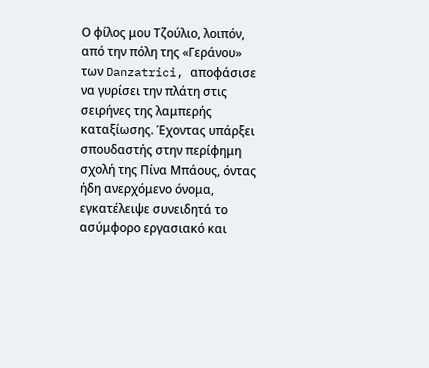Ο φίλος μου Τζούλιο, λοιπόν, από την πόλη της «Γεράνου» των Danzatrici, αποφάσισε να γυρίσει την πλάτη στις σειρήνες της λαμπερής καταξίωσης. Έχοντας υπάρξει σπουδαστής στην περίφημη σχολή της Πίνα Μπάους, όντας ήδη ανερχόμενο όνομα, εγκατέλειψε συνειδητά το ασύμφορο εργασιακό και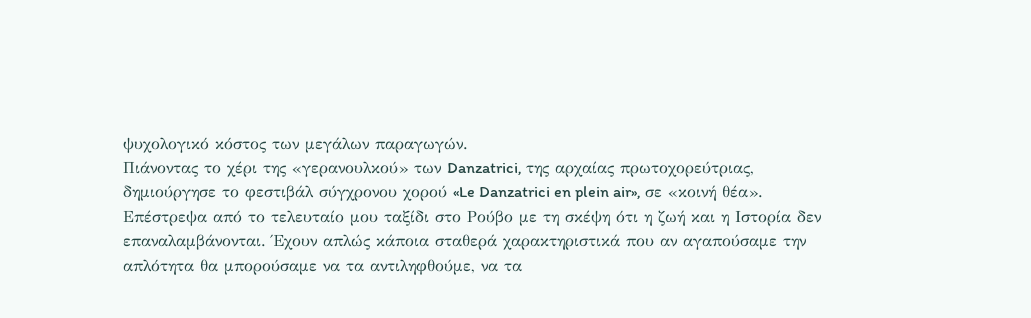ψυχολογικό κόστος των μεγάλων παραγωγών.
Πιάνοντας το χέρι της «γερανουλκού» των Danzatrici, της αρχαίας πρωτοχορεύτριας, δημιούργησε το φεστιβάλ σύγχρονου χορού «Le Danzatrici en plein air», σε «κοινή θέα».
Επέστρεψα από το τελευταίο μου ταξίδι στο Ρούβο με τη σκέψη ότι η ζωή και η Ιστορία δεν επαναλαμβάνονται. Έχουν απλώς κάποια σταθερά χαρακτηριστικά που αν αγαπούσαμε την απλότητα θα μπορούσαμε να τα αντιληφθούμε, να τα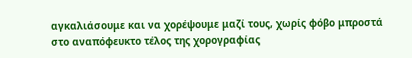αγκαλιάσουμε και να χορέψουμε μαζί τους, χωρίς φόβο μπροστά στο αναπόφευκτο τέλος της χορογραφίας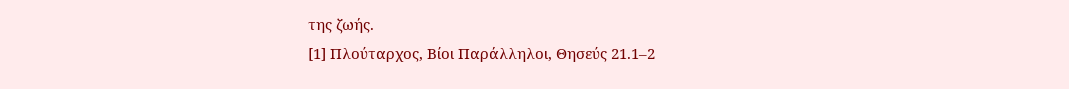της ζωής.
[1] Πλούταρχος, Βίοι Παράλληλοι, Θησεύς 21.1–2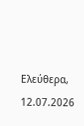Ελεύθερα, 12.07.2026